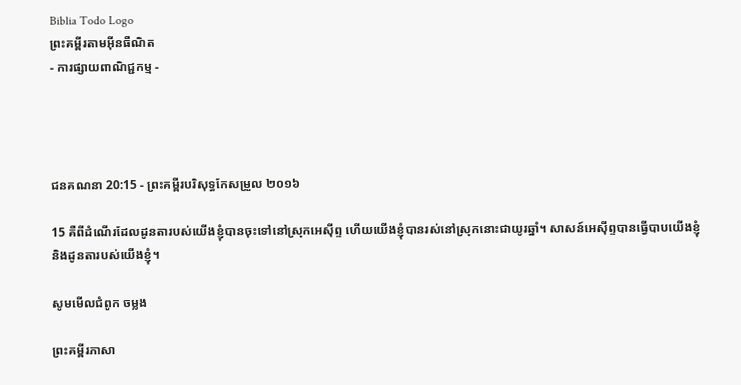Biblia Todo Logo
ព្រះគម្ពីរតាមអ៊ីនធឺណិត
- ការផ្សាយពាណិជ្ជកម្ម -




ជន‌គណនា 20:15 - ព្រះគម្ពីរបរិសុទ្ធកែសម្រួល ២០១៦

15 គឺពីដំណើរដែលដូនតារបស់យើងខ្ញុំបានចុះទៅនៅស្រុកអេស៊ីព្ទ ហើយយើងខ្ញុំបានរស់នៅស្រុកនោះជាយូរឆ្នាំ។ សាសន៍អេស៊ីព្ទបានធ្វើបាបយើងខ្ញុំ និងដូនតារបស់យើងខ្ញុំ។

សូមមើលជំពូក ចម្លង

ព្រះគម្ពីរភាសា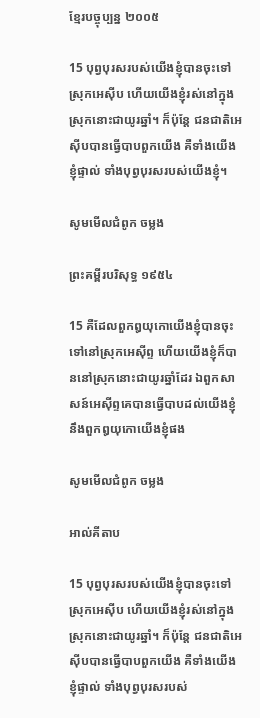ខ្មែរបច្ចុប្បន្ន ២០០៥

15 បុព្វបុរសរបស់យើងខ្ញុំបានចុះទៅស្រុកអេស៊ីប ហើយយើងខ្ញុំរស់នៅក្នុងស្រុកនោះជាយូរឆ្នាំ។ ក៏ប៉ុន្តែ ជន‌ជាតិអេស៊ីបបានធ្វើបាបពួកយើង គឺទាំងយើងខ្ញុំផ្ទាល់ ទាំងបុព្វបុរសរបស់យើងខ្ញុំ។

សូមមើលជំពូក ចម្លង

ព្រះគម្ពីរបរិសុទ្ធ ១៩៥៤

15 គឺដែលពួកឰយុកោយើងខ្ញុំបានចុះទៅនៅស្រុកអេស៊ីព្ទ ហើយយើងខ្ញុំក៏បាននៅស្រុកនោះជាយូរឆ្នាំដែរ ឯពួកសាសន៍អេស៊ីព្ទគេបានធ្វើបាបដល់យើងខ្ញុំ នឹងពួកឰយុកោយើងខ្ញុំផង

សូមមើលជំពូក ចម្លង

អាល់គីតាប

15 បុព្វ‌បុរសរបស់យើងខ្ញុំបានចុះទៅស្រុកអេស៊ីប ហើយយើងខ្ញុំរស់នៅក្នុងស្រុកនោះជាយូរឆ្នាំ។ ក៏ប៉ុន្តែ ជន‌ជាតិអេស៊ីបបានធ្វើបាបពួកយើង គឺទាំងយើងខ្ញុំផ្ទាល់ ទាំងបុព្វ‌បុរសរបស់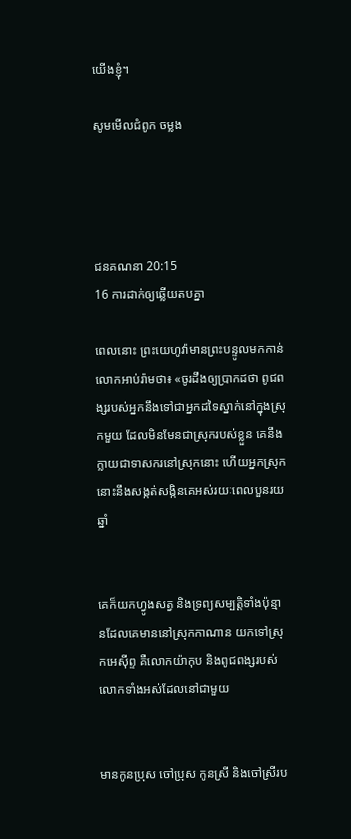យើងខ្ញុំ។

សូមមើលជំពូក ចម្លង




ជន‌គណនា 20:15
16 ការដាក់ឲ្យឆ្លើយតបគ្នា

ពេលនោះ ព្រះ‌យេហូវ៉ាមានព្រះ‌បន្ទូលមកកាន់លោកអាប់‌រ៉ាមថា៖ «ចូរដឹងឲ្យប្រាកដថា ពូជ‌ពង្សរបស់អ្នកនឹងទៅជាអ្នកដទៃស្នាក់នៅក្នុងស្រុកមួយ ដែលមិនមែនជាស្រុករបស់ខ្លួន គេនឹងក្លាយជាទាសករនៅស្រុកនោះ ហើយអ្នកស្រុកនោះនឹងសង្កត់‌សង្កិនគេអស់រយៈពេលបួនរយឆ្នាំ


គេក៏យកហ្វូងសត្វ និងទ្រព្យសម្បត្តិទាំងប៉ុន្មានដែលគេមាននៅស្រុកកាណាន យកទៅស្រុកអេស៊ីព្ទ គឺលោកយ៉ាកុប និងពូជ‌ពង្សរបស់លោកទាំងអស់ដែលនៅជាមួយ


មានកូនប្រុស ចៅប្រុស កូនស្រី និងចៅស្រីរប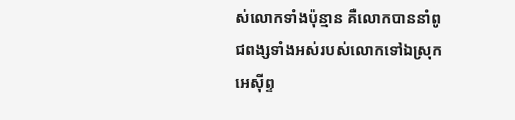ស់លោកទាំងប៉ុន្មាន គឺលោកបាននាំពូជ‌ពង្សទាំងអស់របស់លោកទៅឯស្រុកអេស៊ីព្ទ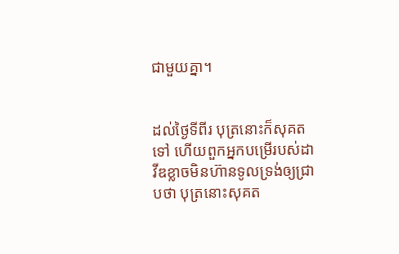ជា‌មួយគ្នា។


ដល់ថ្ងៃទីពីរ បុត្រនោះក៏សុគតទៅ ហើយពួកអ្នកបម្រើរបស់ដាវីឌខ្លាចមិនហ៊ានទូលទ្រង់ឲ្យជ្រាបថា បុត្រនោះសុគត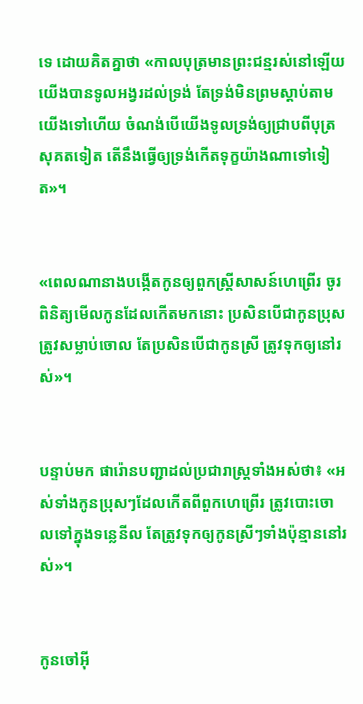ទេ ដោយគិតគ្នាថា «កាលបុត្រមានព្រះ‌ជន្មរស់នៅឡើយ យើងបានទូលអង្វរដល់ទ្រង់ តែទ្រង់មិនព្រមស្តាប់តាមយើងទៅហើយ ចំណង់បើយើងទូលទ្រង់ឲ្យជ្រាបពីបុត្រសុគតទៀត តើនឹងធ្វើឲ្យទ្រង់កើតទុក្ខយ៉ាងណាទៅទៀត»។


«ពេលណានាងបង្កើតកូនឲ្យពួកស្ត្រីសាសន៍ហេព្រើរ ចូរពិនិត្យមើលកូនដែលកើតមកនោះ ប្រសិន‌បើជាកូនប្រុស ត្រូវសម្លាប់ចោល តែប្រសិន‌បើជាកូនស្រី ត្រូវទុកឲ្យនៅរស់»។


បន្ទាប់មក ផារ៉ោនបញ្ជាដល់ប្រជា‌រាស្ត្រទាំងអស់ថា៖ «អស់ទាំងកូនប្រុសៗដែលកើតពីពួកហេព្រើរ ត្រូវបោះចោលទៅក្នុងទន្លេនីល តែត្រូវទុកឲ្យកូនស្រីៗទាំងប៉ុន្មាននៅរស់»។


កូនចៅអ៊ី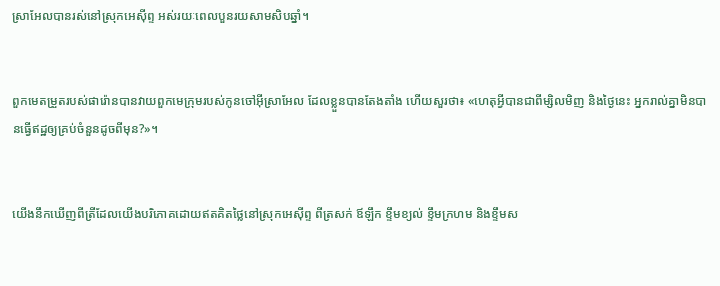ស្រា‌អែលបានរស់នៅស្រុកអេស៊ីព្ទ អស់រយៈពេលបួនរយសាមសិបឆ្នាំ។


ពួកមេតម្រួតរបស់ផារ៉ោនបានវាយពួកមេក្រុមរបស់កូនចៅអ៊ីស្រា‌អែល ដែលខ្លួនបានតែង‌តាំង ហើយសួរថា៖ «ហេតុអ្វីបានជាពីម្សិល‌មិញ និងថ្ងៃនេះ អ្នករាល់គ្នាមិនបានធ្វើឥដ្ឋឲ្យគ្រប់ចំនួនដូចពីមុន?»។


យើងនឹកឃើញពីត្រីដែលយើងបរិ‌ភោគដោយឥតគិតថ្លៃនៅស្រុកអេស៊ីព្ទ ពីត្រសក់ ឪឡឹក ខ្ទឹម‌ខ្យល់ ខ្ទឹម‌ក្រហម និងខ្ទឹមស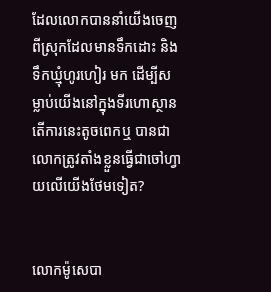ដែលលោកបាននាំយើងចេញពីស្រុកដែលមានទឹកដោះ និងទឹកឃ្មុំហូរ‌ហៀរ មក ដើម្បីសម្លាប់យើងនៅក្នុងទីរហោ‌ស្ថាន តើការនេះតូចពេកឬ បានជាលោកត្រូវតាំងខ្លួនធ្វើជាចៅហ្វាយលើយើងថែមទៀត?


លោកម៉ូសេបា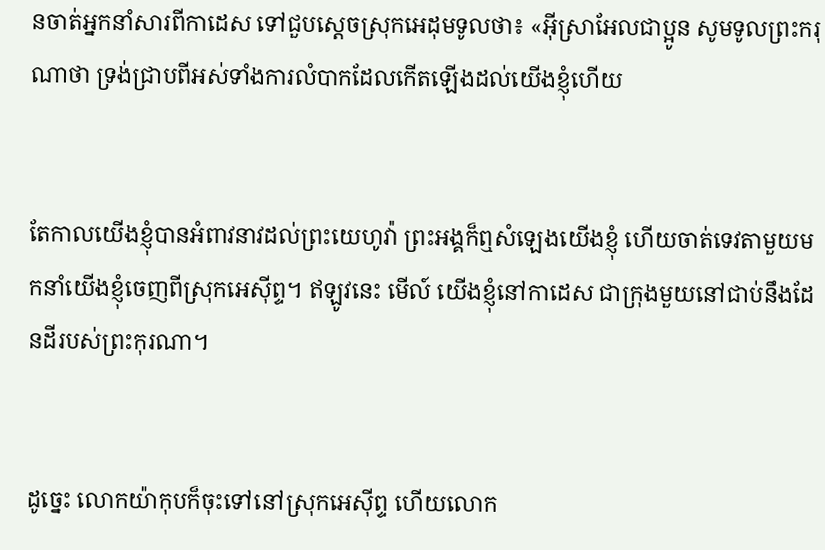នចាត់អ្នកនាំសារពីកាដេស ទៅជួបស្តេចស្រុកអេដុមទូលថា៖ «អ៊ីស្រាអែលជាប្អូន សូមទូលព្រះ‌ករុណាថា ទ្រង់ជ្រាបពីអស់ទាំងការលំបាកដែលកើតឡើងដល់យើងខ្ញុំហើយ


តែកាលយើងខ្ញុំបានអំពាវ‌នាវដល់ព្រះ‌យេហូវ៉ា ព្រះ‌អង្គក៏ឮសំឡេងយើងខ្ញុំ ហើយចាត់ទេវតាមួយមកនាំយើងខ្ញុំចេញពីស្រុកអេស៊ីព្ទ។ ឥឡូវនេះ មើល៍ យើងខ្ញុំនៅកាដេស ជាក្រុងមួយនៅជាប់នឹងដែនដីរបស់ព្រះកុរណា។


ដូច្នេះ លោកយ៉ាកុបក៏ចុះទៅនៅស្រុកអេស៊ីព្ទ ហើយលោក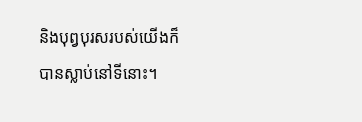និងបុព្វ‌បុរសរបស់យើងក៏បានស្លាប់នៅទីនោះ។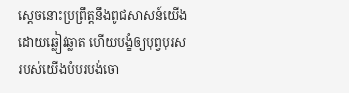ស្តេចនោះប្រព្រឹត្តនឹងពូជសាសន៍យើងដោយឆ្លៀវឆ្លាត ហើយបង្ខំឲ្យបុព្វបុរសរបស់យើងបំបរបង់ចោ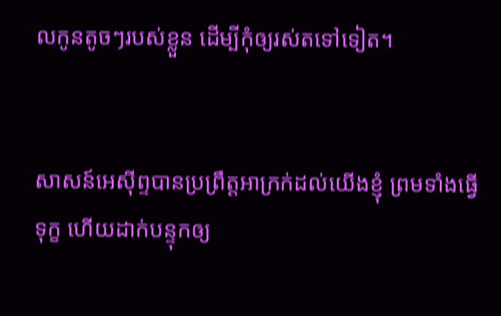លកូនតូចៗរបស់ខ្លួន ដើម្បីកុំឲ្យរស់តទៅទៀត។


សាសន៍អេស៊ីព្ទបានប្រព្រឹត្តអាក្រក់ដល់យើងខ្ញុំ ព្រមទាំងធ្វើទុក្ខ ហើយដាក់បន្ទុកឲ្យ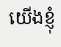យើងខ្ញុំ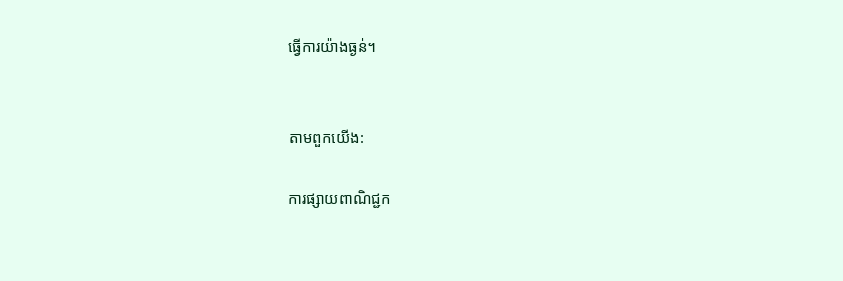ធ្វើការយ៉ាងធ្ងន់។


តាមពួកយើង:

ការផ្សាយពាណិជ្ជក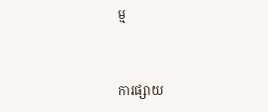ម្ម


ការផ្សាយ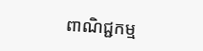ពាណិជ្ជកម្ម